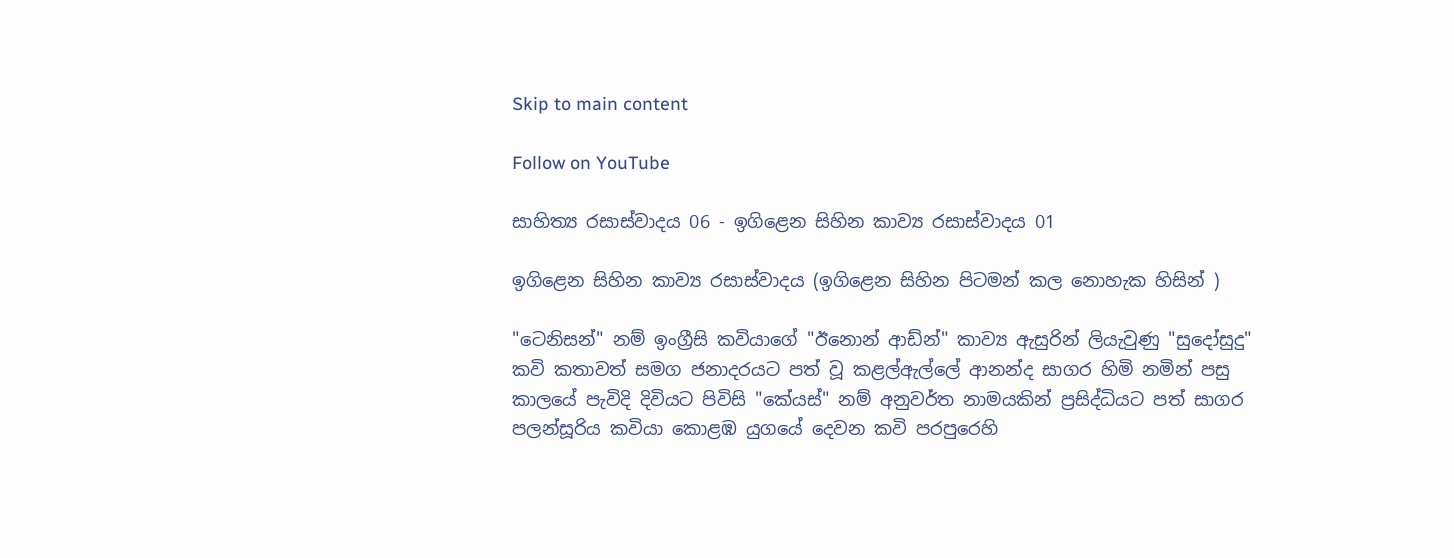Skip to main content

Follow on YouTube

සාහිත්‍ය රසාස්වාදය 06 - ඉගිළෙන සිහින කාව්‍ය රසාස්වාදය 01

ඉගිළෙන සිහින කාව්‍ය රසාස්වාදය (ඉගිළෙන සිහින පිටමන් කල නොහැක හිසින් )

"ටෙනිසන්" නම් ඉංග්‍රීසි කවියාගේ "ඊනොන් ආඩ්න්" කාව්‍ය ඇසුරින් ලියැවුණු "සුදෝසුදු" කවි කතාවත් සමග ජනාදරයට පත් වූ කළල්ඇල්ලේ ආනන්ද සාගර හිමි නමින් පසු කාලයේ පැවිදි දිවියට පිවිසි "කේයස්" නම් අනුවර්ත නාමයකින් ප්‍රසිද්ධියට පත් සාගර පලන්සූරිය කවියා කොළඹ යුගයේ දෙවන කවි පරපුරෙහි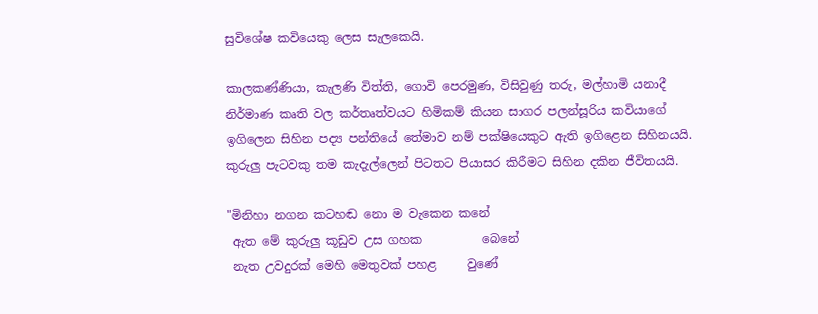සුවිශේෂ කවියෙකු ලෙස සැලකෙයි.

කාලකණ්ණියා, කැලණි විත්ති, ගොවි පෙරමුණ, විසිවුණු තරු, මල්හාමි යනාදී නිර්මාණ කෘති වල කර්තෘත්වයට හිමිකම් කියන සාගර පලන්සූරිය කවියාගේ ඉගිලෙන සිහින පද්‍ය පන්තියේ තේමාව නම් පක්ෂියෙකුට ඇති ඉගිළෙන සිහිනයයි. කුරුලු පැටවකු තම කැදැල්ලෙන් පිටතට පියාසර කිරීමට සිහින දකින ජීවිතයයි.

"මිනිහා නගන කටහඬ නො ම වැකෙන කනේ
 ඇත මේ කුරුලු කූඩුව උස ගහක          බෙනේ
 නැත උවදුරක් මෙහි මෙතුවක් පහළ     වුණේ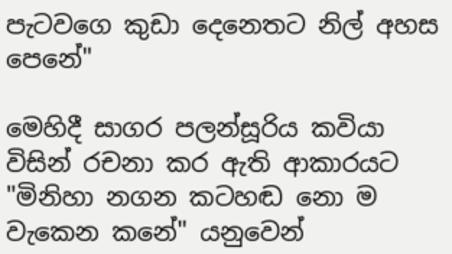පැටවගෙ කුඩා දෙනෙතට නිල් අහස   පෙනේ"

මෙහිදී සාගර පලන්සූරිය කවියා විසින් රචනා කර ඇති ආකාරයට "මිනිහා නගන කටහඬ නො ම වැකෙන කනේ" යනුවෙන්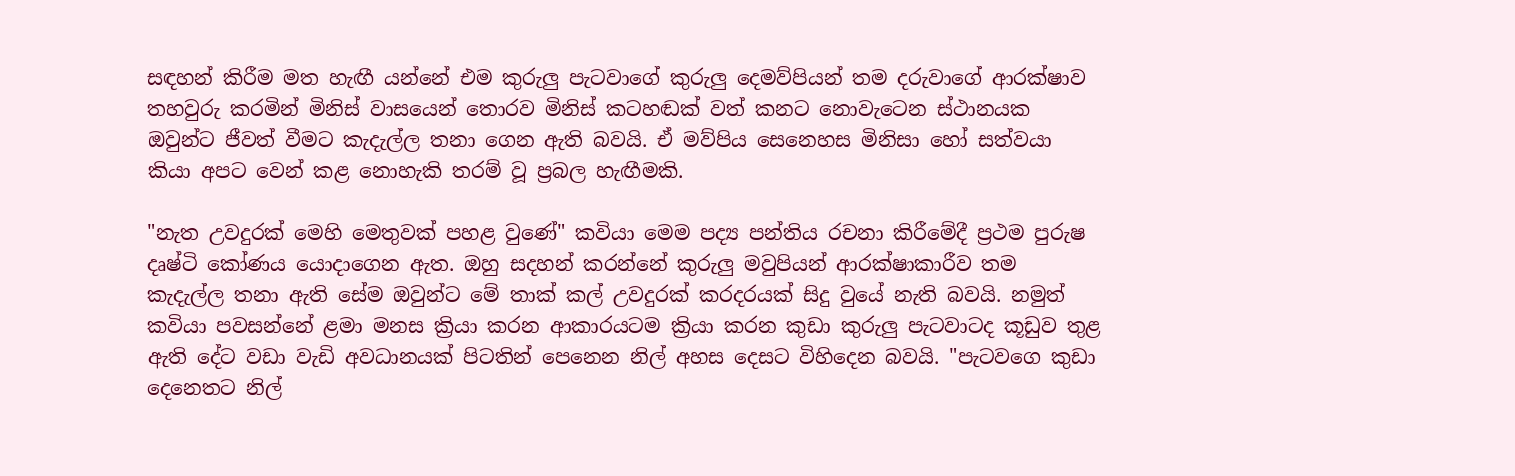සඳහන් කිරීම මත හැඟී යන්නේ එම කුරුලු පැටවාගේ කුරුලු දෙමව්පියන් තම දරුවාගේ ආරක්ෂාව තහවුරු කරමින් මිනිස් වාසයෙන් තොරව මිනිස් කටහඬක් වත් කනට නොවැටෙන ස්ථානයක ඔවුන්ට ජීවත් වීමට කැදැල්ල තනා ගෙන ඇති බවයි. ඒ මව්පිය සෙනෙහස මිනිසා හෝ සත්වයා කියා අපට වෙන් කළ නොහැකි තරම් වූ ප්‍රබල හැඟීමකි.

"නැත උවදුරක් මෙහි මෙතුවක් පහළ වුණේ" කවියා මෙම පද්‍ය පන්තිය රචනා කිරීමේදී ප්‍රථම පුරුෂ දෘෂ්ටි කෝණය යොදාගෙන ඇත. ඔහු සදහන් කරන්නේ කුරුලු මවුපියන් ආරක්ෂාකාරීව තම කැදැල්ල තනා ඇති සේම ඔවුන්ට මේ තාක් කල් උවදුරක් කරදරයක් සිදු වුයේ නැති බවයි. නමුත් කවියා පවසන්නේ ළමා මනස ක්‍රියා කරන ආකාරයටම ක්‍රියා කරන කුඩා කුරුලු පැටවාටද කූඩුව තුළ ඇති දේට වඩා වැඩි අවධානයක් පිටතින් පෙනෙන නිල් අහස දෙසට විහිදෙන බවයි. "පැටවගෙ කුඩා දෙනෙතට නිල්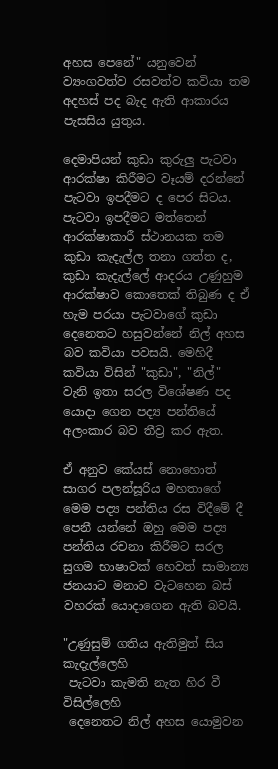අහස පෙනේ" යනුවෙන් ව්‍යංගවත්ව රසවත්ව කවියා තම අදහස් පද බැද ඇති ආකාරය පැසසිය යුතුය.

දෙමාපියන් කුඩා කුරුලු පැටවා ආරක්ෂා කිරීමට වෑයම් දරන්නේ පැටවා ඉපදීමට ද පෙර සිටය. පැටවා ඉපදීමට මත්තෙන් ආරක්ෂාකාරී ස්ථානයක තම කුඩා කැදැල්ල තනා ගත්ත ද, කුඩා කැදැල්ලේ ආදරය උණුහුම ආරක්ෂාව කොතෙක් තිබුණ ද ඒ හැම පරයා පැටවාගේ කුඩා දෙනෙතට හසුවන්නේ නිල් අහස බව කවියා පවසයි. මෙහිදී කවියා විසින් "කුඩා", "නිල්" වැනි ඉතා සරල විශේෂණ පද යොදා ගෙන පද්‍ය පන්තියේ අලංකාර බව තීව්‍ර කර ඇත.

ඒ අනුව කේයස් නොහොත් සාගර පලන්සූරිය මහතාගේ මෙම පද්‍ය පන්තිය රස විදීමේ දී පෙනී යන්නේ ඔහු මෙම පද්‍ය පන්තිය රචනා කිරීමට සරල සුගම භාෂාවක් හෙවත් සාමාන්‍ය ජනයාට මනාව වැටහෙන බස් වහරක් යොදාගෙන ඇති බවයි.

"උණුසුම් ගතිය ඇතිමුත් සිය     කැදැල්ලෙහි
 පැටවා කැමති නැත හිර වී         විසිල්ලෙහි
 දෙනෙතට නිල් අහස යොමුවන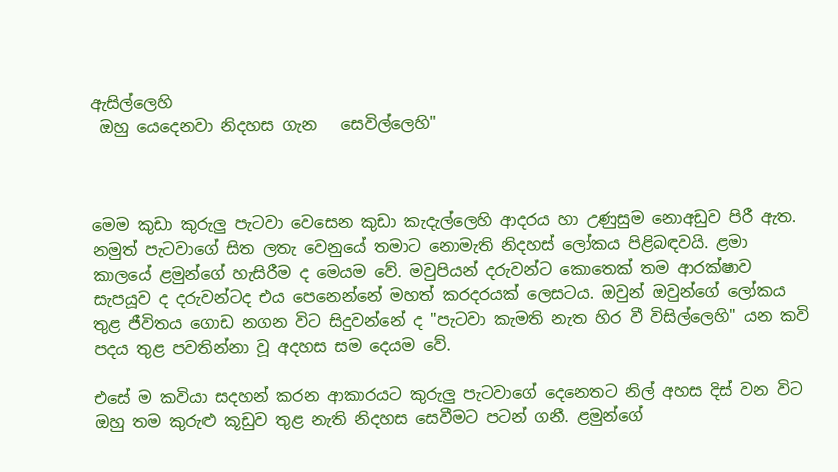ඇසිල්ලෙහි
 ඔහු යෙදෙනවා නිදහස ගැන   සෙවිල්ලෙහි"



මෙම කුඩා කුරුලු පැටවා වෙසෙන කුඩා කැදැල්ලෙහි ආදරය හා උණුසුම නොඅඩුව පිරී ඇත. නමුත් පැටවාගේ සිත ලතැ වෙනුයේ තමාට නොමැති නිදහස් ලෝකය පිළිබඳවයි. ළමා කාලයේ ළමුන්ගේ හැසිරීම ද මෙයම වේ. මවුපියන් දරුවන්ට කොතෙක් තම ආරක්ෂාව සැපයූව ද දරුවන්ටද එය පෙනෙන්නේ මහත් කරදරයක් ලෙසටය. ඔවුන් ඔවුන්ගේ ලෝකය තුළ ජීවිතය ගොඩ නගන විට සිදුවන්නේ ද "පැටවා කැමති නැත හිර වී විසිල්ලෙහි" යන කවි පදය තුළ පවතින්නා වූ අදහස සම දෙයම වේ.

එසේ ම කවියා සදහන් කරන ආකාරයට කුරුලු පැටවාගේ දෙනෙතට නිල් අහස දිස් වන විට ඔහු තම කුරුළු කූඩුව තුළ නැති නිදහස සෙවීමට පටන් ගනී. ළමුන්ගේ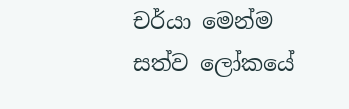චර්යා මෙන්ම සත්ව ලෝකයේ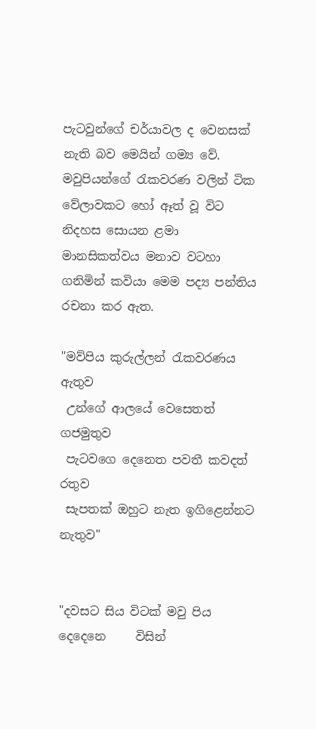පැටවුන්ගේ චර්යාවල ද වෙනසක් නැති බව මෙයින් ගම්‍ය වේ. මවුපියන්ගේ රැකවරණ වලින් ටික වේලාවකට හෝ ඈත් වූ විට නිදහස සොයන ළමා මානසිකත්වය මනාව වටහා ගනිමින් කවියා මෙම පද්‍ය පන්තිය රචනා කර ඇත.

"මව්පිය කුරුල්ලන් රැකවරණය       ඇතුව
 උන්ගේ ආලයේ වෙසෙතත්          ගජමුතුව
 පැටවගෙ දෙනෙත පවතී කවදත්      රතුව
 සැපතක් ඔහුට නැත ඉගිළෙන්නට නැතුව"


"දවසට සිය විටක් මවු පිය දෙදෙනෙ     විසින්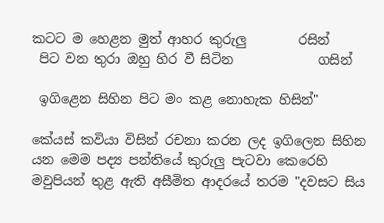කටට ම හෙළන මුත් ආහර කුරුලු        රසින්
 පිට වන තුරා ඔහු හිර වී සිටින             ගසින්

 ඉගිළෙන සිහින පිට මං කළ නොහැක හිසින්"

කේයස් කවියා විසින් රචනා කරන ලද ඉගිලෙන සිහින යන මෙම පද්‍ය පන්තියේ කුරුලු පැටවා කෙරෙහි මවුපියන් තුළ ඇති අසීමිත ආදරයේ තරම "දවසට සිය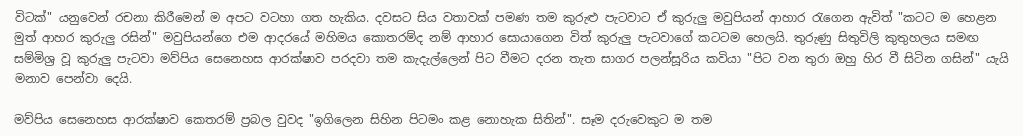විටක්" යනුවෙන් රචනා කිරීමෙන් ම අපට වටහා ගත හැකිය. දවසට සිය වතාවක් පමණ තම කුරුළු පැටවාට ඒ කුරුලු මවුපියන් ආහාර රැගෙන ඇවිත් "කටට ම හෙළන මුත් ආහර කුරුලු රසින්" මවුපියන්ගෙ එම ආදරයේ මහිමය කොතරම්ද නම් ආහාර සොයාගෙන විත් කුරුලු පැටවාගේ කටටම හෙලයි. තුරුණු සිතුවිලි කුතුහලය සමඟ සම්මිශ්‍ර වූ කුරුලු පැටවා මව්පිය සෙනෙහස ආරක්ෂාව පරදවා තම කැදැල්ලෙන් පිට වීමට දරන තැත සාගර පලන්සූරිය කවියා "පිට වන තුරා ඔහු හිර වී සිටින ගසින්" යැයි මනාව පෙන්වා දෙයි.

මව්පිය සෙනෙහස ආරක්ෂාව කෙතරම් ප්‍රබල වුවද "ඉගිලෙන සිහින පිටමං කළ නොහැක සිතින්". සෑම දරුවෙකුට ම තම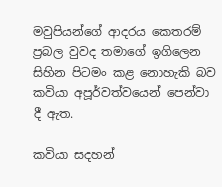මවුපියන්ගේ ආදරය කෙතරම් ප්‍රබල වුවද තමාගේ ඉගිලෙන සිහින පිටමං කළ නොහැකි බව කවියා අපූර්වත්වයෙන් පෙන්වා දී ඇත.

කවියා සදහන්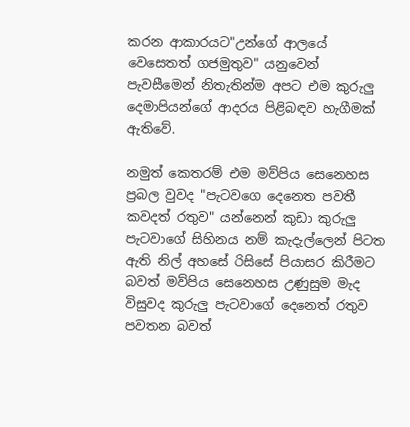කරන ආකාරයට"උන්ගේ ආලයේ වෙසෙතත් ගජමුතුව" යනුවෙන් පැවසීමෙන් නිතැතින්ම අපට එම කුරුලු දෙමාපියන්ගේ ආදරය පිළිබඳව හැගීමක් ඇතිවේ.

නමුත් කෙතරම් එම මව්පිය සෙනෙහස ප්‍රබල වුවද "පැටවගෙ දෙනෙත පවතී කවදත් රතුව" යන්නෙන් කුඩා කුරුලු පැටවාගේ සිහිනය නම් කැදැල්ලෙන් පිටත ඇති නිල් අහසේ රිසිසේ පියාසර කිරීමට බවත් මව්පිය සෙනෙහස උණුසුම මැද විසුවද කුරුලු පැටවාගේ දෙනෙත් රතුව පවතන බවත්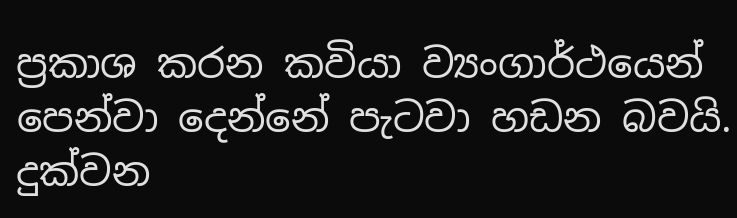ප්‍රකාශ කරන කවියා ව්‍යංගාර්ථයෙන් පෙන්වා දෙන්නේ පැටවා හඩන බවයි. දුක්වන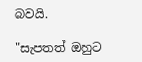බවයි.

"සැපතත් ඔහුට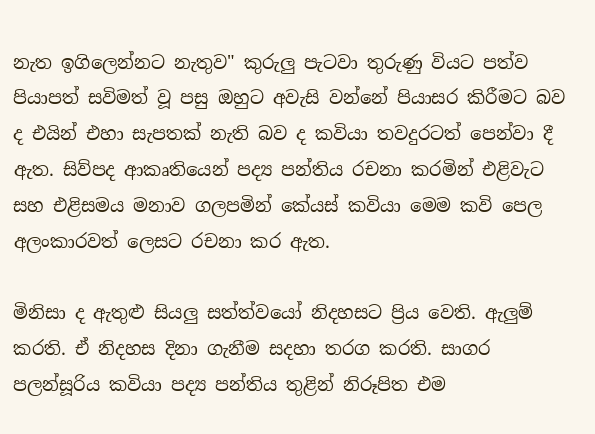නැත ඉගිලෙන්නට නැතුව" කුරුලු පැටවා තුරුණු වියට පත්ව පියාපත් සවිමත් වූ පසු ඔහුට අවැසි වන්නේ පියාසර කිරීමට බව ද එයින් එහා සැපතක් නැති බව ද කවියා තවදුරටත් පෙන්වා දී ඇත. සිව්පද ආකෘතියෙන් පද්‍ය පන්තිය රචනා කරමින් එළිවැට සහ එළිසමය මනාව ගලපමින් කේයස් කවියා මෙම කවි පෙල අලංකාරවත් ලෙසට රචනා කර ඇත.

මිනිසා ද ඇතුළු සියලු සත්ත්වයෝ නිදහසට ප්‍රිය වෙති. ඇලුම් කරති. ඒ නිදහස දිනා ගැනීම සදහා තරග කරති. සාගර පලන්සූරිය කවියා පද්‍ය පන්තිය තුළින් නිරූපිත එම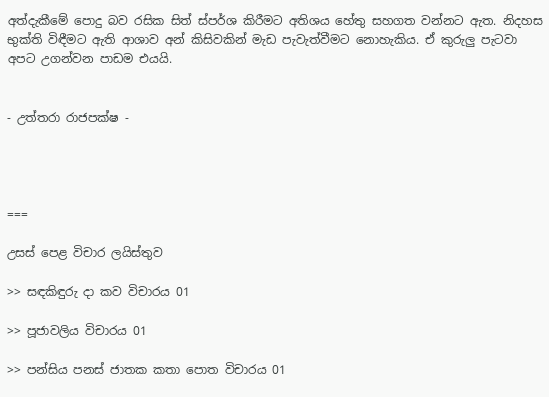අත්දැකීමේ පොදු බව රසික සිත් ස්පර්ශ කිරීමට අතිශය හේතු සහගත වන්නට ඇත. නිදහස භුක්ති විඳීමට ඇති ආශාව අන් කිසිවකින් මැඩ පැවැත්වීමට නොහැකිය. ඒ කුරුලු පැටවා අපට උගන්වන පාඩම එයයි.


- උත්තරා රාජපක්ෂ -




===

උසස් පෙළ විචාර ලයිස්තුව

>> සඳකිඳුරු දා කව විචාරය 01

>> පූජාවලිය විචාරය 01

>> පන්සිය පනස් ජාතක කතා පොත විචාරය 01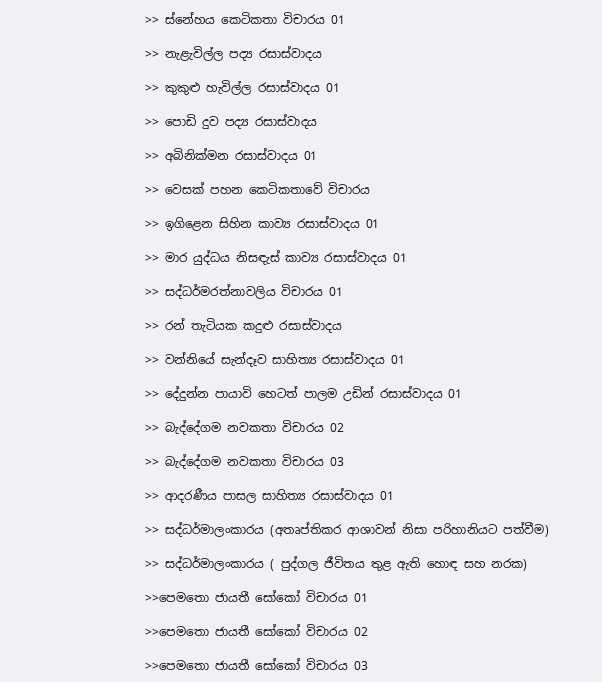>> ස්නේහය කෙටිකතා විචාරය 01

>> නැළැවිල්ල පද්‍ය රසාස්වාදය

>> කුකුළු හැවිල්ල රසාස්වාදය 01

>> පොඩි දුව පද්‍ය රසාස්වාදය

>> අබිනික්මන රසාස්වාදය 01

>> වෙසක් පහන කෙටිකතාවේ විචාරය

>> ඉගිළෙන සිහින කාව්‍ය රසාස්වාදය 01

>> මාර යුද්ධය නිසඳැස් කාව්‍ය රසාස්වාදය 01

>> සද්ධර්මරත්නාවලිය විචාරය 01

>> රන් තැටියක කදුළු රසාස්වාදය

>> වන්නියේ සැන්දෑව සාහිත්‍ය රසාස්වාදය 01

>> දේදුන්න පායාවි හෙටත් පාලම උඩින් රසාස්වාදය 01

>> බැද්දේගම නවකතා විචාරය 02

>> බැද්දේගම නවකතා විචාරය 03

>> ආදරණීය පාසල සාහිත්‍ය රසාස්වාදය 01

>> සද්ධර්මාලංකාරය (අතෘප්තිකර ආශාවන් නිසා පරිහානියට පත්වීම)

>> සද්ධර්මාලංකාරය ( පුද්ගල ජීවිතය තුළ ඇති හොඳ සහ නරක)

>>පෙමතො ජායතී සෝකෝ විචාරය 01

>>පෙමතො ජායතී සෝකෝ විචාරය 02

>>පෙමතො ජායතී සෝකෝ විචාරය 03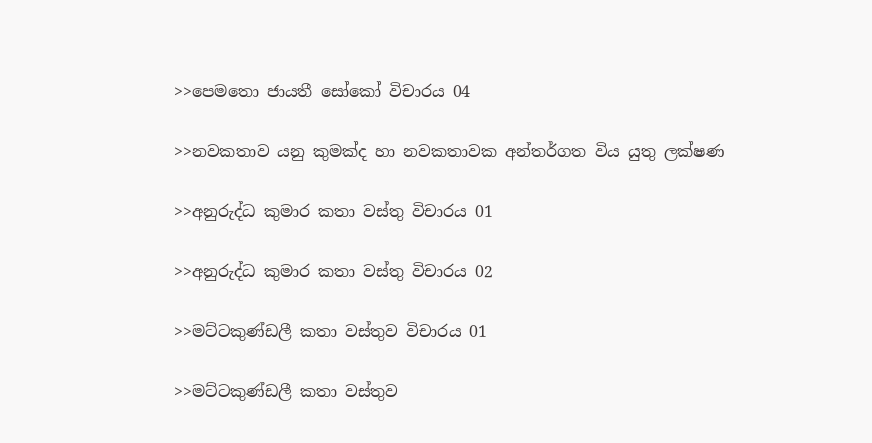>>පෙමතො ජායතී සෝකෝ විචාරය 04

>>නවකතාව යනු කුමක්ද හා නවකතාවක අන්තර්ගත විය යුතු ලක්ෂණ

>>අනුරුද්ධ කුමාර කතා වස්තු විචාරය 01

>>අනුරුද්ධ කුමාර කතා වස්තු විචාරය 02

>>මට්ටකුණ්ඩලී කතා වස්තුව විචාරය 01

>>මට්ටකුණ්ඩලී කතා වස්තුව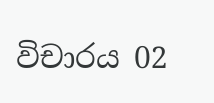විචාරය 02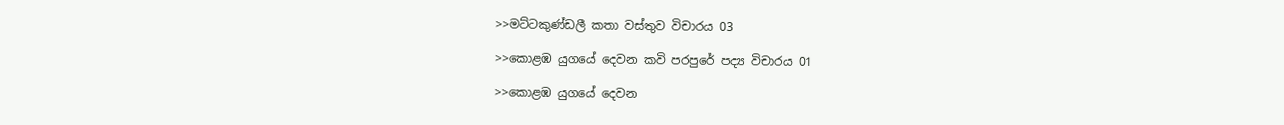>>මට්ටකුණ්ඩලී කතා වස්තුව විචාරය 03

>>කොළඹ යුගයේ දෙවන කවි පරපුරේ පද්‍ය විචාරය 01

>>කොළඹ යුගයේ දෙවන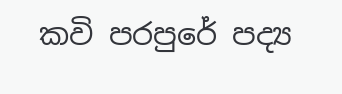කවි පරපුරේ පද්‍ය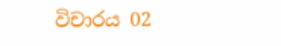විචාරය 02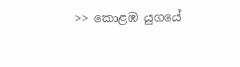>> කොළඹ යුගයේ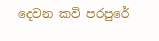දෙවන කවි පරපුරේ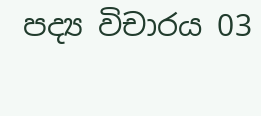පද්‍ය විචාරය 03